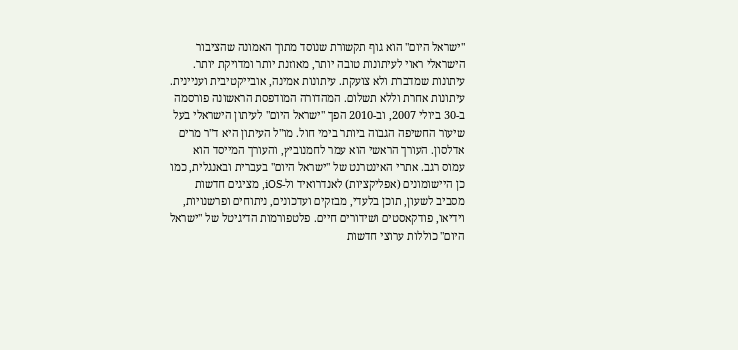"ישראל היום" הוא גוף תקשורת שנוסד מתוך האמונה שהציבור הישראלי ראוי לעיתונות טובה יותר, מאוזנת יותר ומדויקת יותר. עיתונות שמדברת ולא צועקת. עיתונות אמינה, אובייקטיבית ועניינית. עיתונות אחרת וללא תשלום. המהדורה המודפסת הראשונה פורסמה ב-30 ביולי 2007, וב-2010 הפך "ישראל היום" לעיתון הישראלי בעל שיעור החשיפה הגבוה ביותר בימי חול. מו"ל העיתון היא ד"ר מרים אדלסון. העורך הראשי הוא עמר לחמנוביץ, והעורך המייסד הוא עמוס רגב. אתרי האינטרנט של "ישראל היום" בעברית ובאנגלית, כמו כן היישומונים (אפליקציות) לאנדרואיד ול-iOS, מציגים חדשות מסביב לשעון, תוכן בלעדי, מבזקים ועדכונים, ניתוחים ופרשנויות, וידיאו, פודקאסטים ושידורים חיים. פלטפורמות הדיגיטל של "ישראל היום" כוללות ערוצי חדשות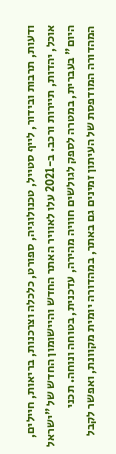ודעות, תרבות ובידור, לייף סטייל, טכנולוגיה, ספורט, כלכלה וצרכנות, בריאות, חיילים, אוכל, יהדות, תיירות ורכב. ב-2021 עלו לאוויר האתר החדש והיישומון החדש של "ישראל היום" בעברית, במטרה לספק לגולשים חוויה מהירה, עדכנית, בטוחה ונוחה. תכני המהדורה המודפסת של העיתון זמינים גם באתר, במהדורה יומית מקוונת, ואפשר לקבל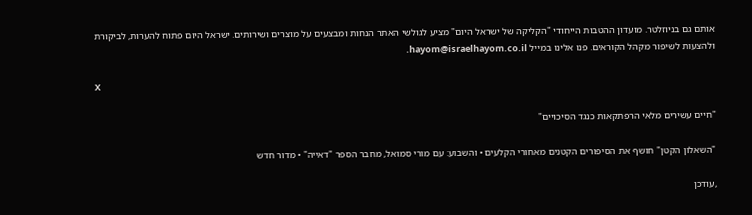אותם גם בניוזלטר. מועדון ההטבות הייחודי "הקליקה של ישראל היום" מציע לגולשי האתר הנחות ומבצעים על מוצרים ושירותים. ישראל היום פתוח להערות, לביקורת ולהצעות לשיפור מקהל הקוראים. פנו אלינו במייל hayom@israelhayom.co.il.

X

"חיים עשירים מלאי הרפתקאות כנגד הסיכויים"

"השאלון הקטן" חושף את הסיפורים הקטנים מאחורי הקלעים • והשבוע: עם מורי סמואל, מחבר הספר "דאייה" • מדור חדש

,עודכן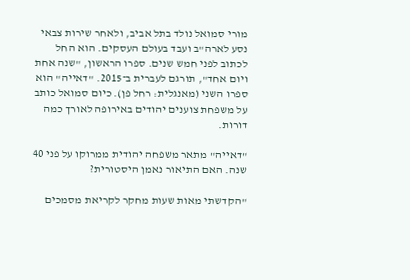מורי סמואל נולד בתל אביב, ולאחר שירות צבאי נסע לארה"ב ועבד בעולם העסקים. הוא החל לכתוב לפני חמש שנים. ספרו הראשון, "שנה אחת ויום אחד", תורגם לעברית ב־2015. "דאייה" הוא ספרו השני (מאנגלית: רחל פן). כיום סמואל כותב על משפחת צוענים יהודים באירופה לאורך כמה דורות.

"דאייה" מתאר משפחה יהודית ממרוקו על פני 40 שנה. האם התיאור נאמן היסטורית?

"הקדשתי מאות שעות מחקר לקריאת מסמכים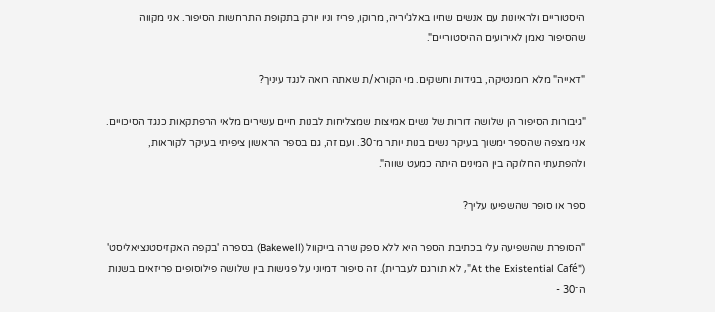היסטוריים ולראיונות עם אנשים שחיו באלג'יריה, מרוקו, פריז וניו יורק בתקופת התרחשות הסיפור. אני מקווה שהסיפור נאמן לאירועים ההיסטוריים".

"דאייה" מלא רומנטיקה, בגידות וחשקים. מי הקורא/ת שאתה רואה לנגד עיניך?

"גיבורות הסיפור הן שלושה דורות של נשים אמיצות שמצליחות לבנות חיים עשירים מלאי הרפתקאות כנגד הסיכויים. אני מצפה שהספר ימשוך בעיקר נשים בנות יותר מ־30. ועם זה, גם בספר הראשון ציפיתי בעיקר לקוראות, ולהפתעתי החלוקה בין המינים היתה כמעט שווה".

ספר או סופר שהשפיעו עליך?

"הסופרת שהשפיעה עלי בכתיבת הספר היא ללא ספק שרה בייקוול (Bakewell) בספרה 'בקפה האקזיסטנציאליסט' ("At the Existential Café", לא תורגם לעברית). זה סיפור דמיוני על פגישות בין שלושה פילוסופים פריזאים בשנות ה־30 -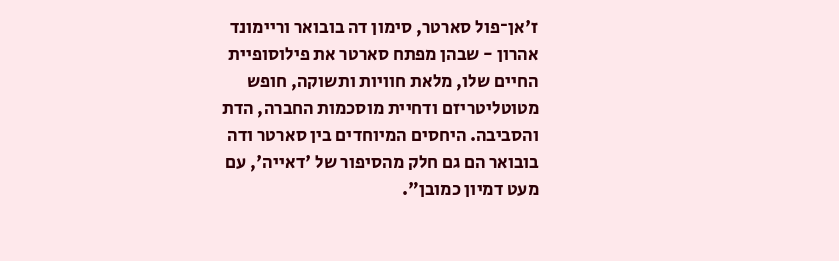ז'אן־פול סארטר, סימון דה בובואר וריימונד אהרון - שבהן מפתח סארטר את פילוסופיית החיים שלו, מלאת חוויות ותשוקה, חופש מטוטליטריזם ודחיית מוסכמות החברה, הדת והסביבה. היחסים המיוחדים בין סארטר ודה בובואר הם גם חלק מהסיפור של 'דאייה', עם מעט דמיון כמובן".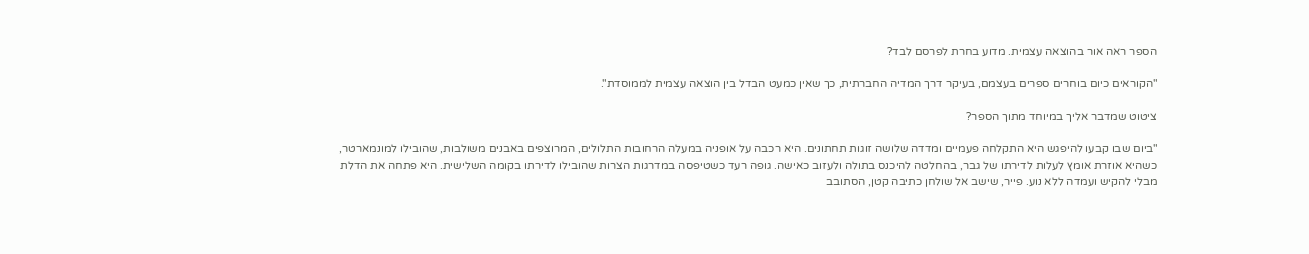הספר ראה אור בהוצאה עצמית. מדוע בחרת לפרסם לבד?

"הקוראים כיום בוחרים ספרים בעצמם, בעיקר דרך המדיה החברתית, כך שאין כמעט הבדל בין הוצאה עצמית לממוסדת".

ציטוט שמדבר אליך במיוחד מתוך הספר?

"ביום שבו קבעו להיפגש היא התקלחה פעמיים ומדדה שלושה זוגות תחתונים. היא רכבה על אופניה במעלה הרחובות התלולים, המרוצפים באבנים משולבות, שהובילו למונמארטר, כשהיא אוזרת אומץ לעלות לדירתו של גבר, בהחלטה להיכנס בתולה ולעזוב כאישה. גופה רעד כשטיפסה במדרגות הצרות שהובילו לדירתו בקומה השלישית. היא פתחה את הדלת מבלי להקיש ועמדה ללא נוע. פייר, שישב אל שולחן כתיבה קטן, הסתובב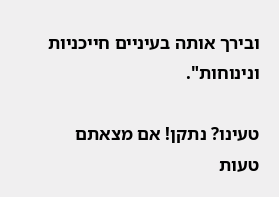ובירך אותה בעיניים חייכניות ונינוחות".

טעינו? נתקן! אם מצאתם טעות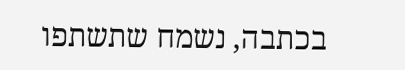בכתבה, נשמח שתשתפו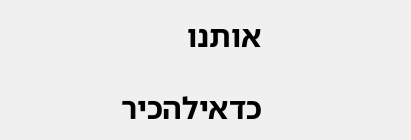אותנו

כדאילהכיר